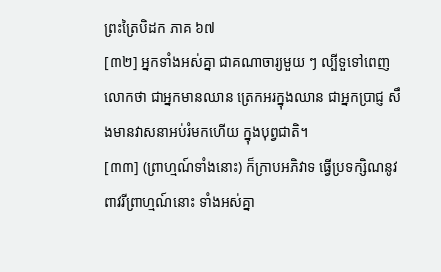ព្រះត្រៃបិដក ភាគ ៦៧
[៣២] អ្នកទាំងអស់គ្នា ជាគណាចារ្យមួយ ៗ ល្បីទួទៅពេញលោកថា ជាអ្នកមានឈាន ត្រេកអរក្នុងឈាន ជាអ្នកប្រាជ្ញ សឹងមានវាសនាអប់រំមកហើយ ក្នុងបុព្វជាតិ។
[៣៣] (ព្រាហ្មណ៍ទាំងនោះ) ក៏ក្រាបអភិវាទ ធ្វើប្រទក្សិណនូវពាវរីព្រាហ្មណ៍នោះ ទាំងអស់គ្នា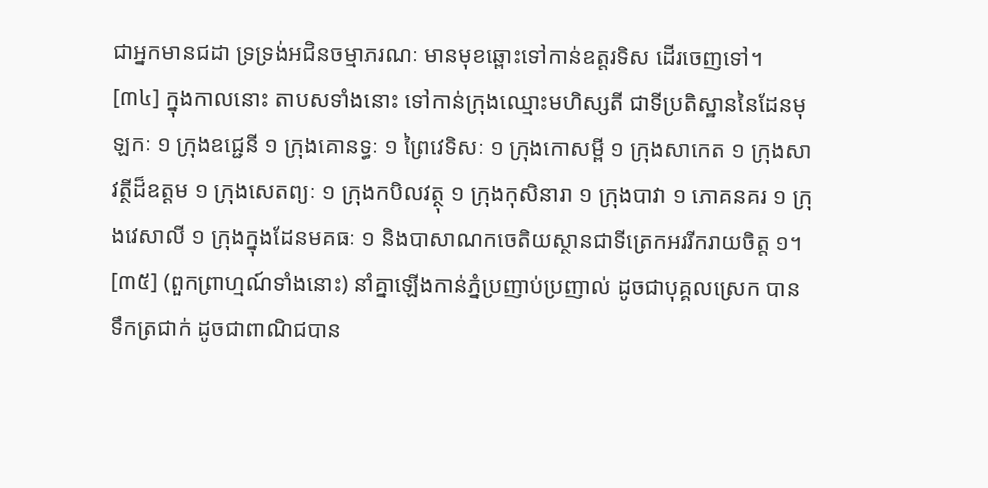ជាអ្នកមានជដា ទ្រទ្រង់អជិនចម្មាភរណៈ មានមុខឆ្ពោះទៅកាន់ឧត្តរទិស ដើរចេញទៅ។
[៣៤] ក្នុងកាលនោះ តាបសទាំងនោះ ទៅកាន់ក្រុងឈ្មោះមហិស្សតី ជាទីប្រតិស្ឋាននៃដែនមុឡកៈ ១ ក្រុងឧជេ្ជនី ១ ក្រុងគោនទ្ធៈ ១ ព្រៃវេទិសៈ ១ ក្រុងកោសម្ពី ១ ក្រុងសាកេត ១ ក្រុងសាវត្ថីដ៏ឧត្តម ១ ក្រុងសេតព្យៈ ១ ក្រុងកបិលវត្ថុ ១ ក្រុងកុសិនារា ១ ក្រុងបាវា ១ ភោគនគរ ១ ក្រុងវេសាលី ១ ក្រុងក្នុងដែនមគធៈ ១ និងបាសាណកចេតិយស្ថានជាទីត្រេកអររីករាយចិត្ត ១។
[៣៥] (ពួកព្រាហ្មណ៍ទាំងនោះ) នាំគ្នាឡើងកាន់ភ្នំប្រញាប់ប្រញាល់ ដូចជាបុគ្គលស្រេក បានទឹកត្រជាក់ ដូចជាពាណិជបាន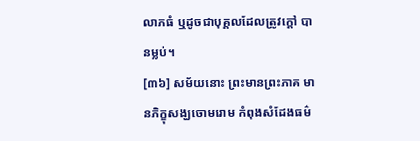លាភធំ ឬដូចជាបុគ្គលដែលត្រូវក្តៅ បានម្លប់។
[៣៦] សម័យនោះ ព្រះមានព្រះភាគ មានភិក្ខុសង្ឃចោមរោម កំពុងសំដែងធម៌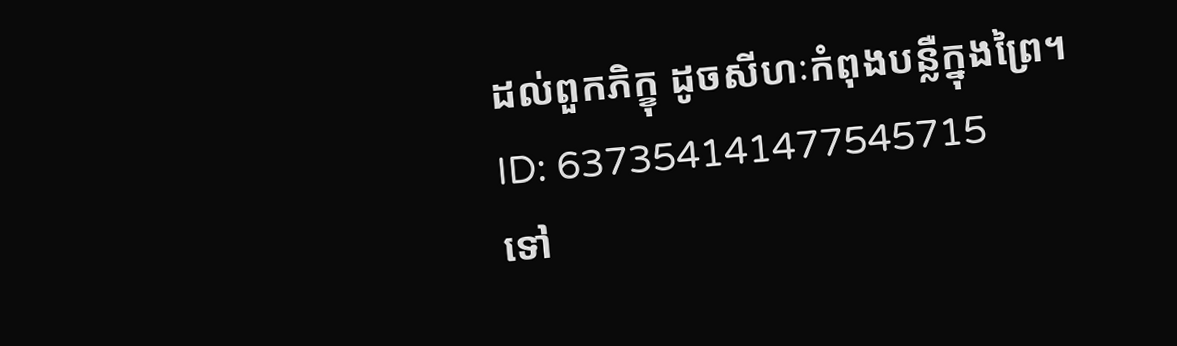ដល់ពួកភិក្ខុ ដូចសីហៈកំពុងបន្លឺក្នុងព្រៃ។
ID: 637354141477545715
ទៅ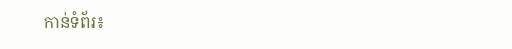កាន់ទំព័រ៖